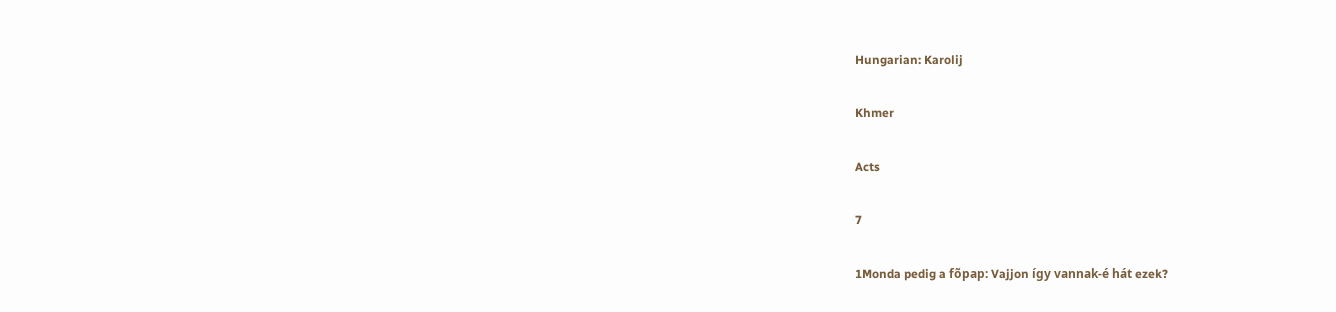Hungarian: Karolij

Khmer

Acts

7

1Monda pedig a fõpap: Vajjon így vannak-é hát ezek?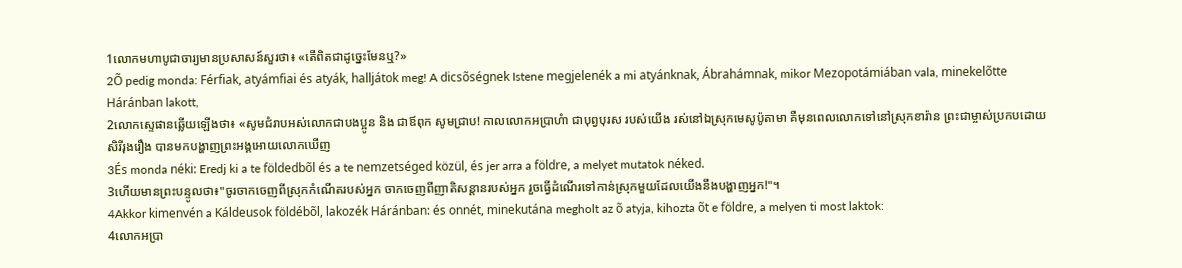1លោកមហាបូជាចារ្យមានប្រសាសន៍សួរថា៖ «តើពិតជាដូច្នេះមែនឬ?»
2Õ pedig monda: Férfiak, atyámfiai és atyák, halljátok meg! A dicsõségnek Istene megjelenék a mi atyánknak, Ábrahámnak, mikor Mezopotámiában vala, minekelõtte Háránban lakott,
2លោកស្ទេផានឆ្លើយឡើងថា៖ «សូមជំរាបអស់លោកជាបងប្អូន និង ជាឪពុក សូមជ្រាប! កាលលោកអប្រាហំា ជាបុព្វបុរស របស់យើង រស់នៅឯស្រុកមេសូប៉ូតាមា គឺមុនពេលលោកទៅនៅស្រុកខារ៉ាន ព្រះជាម្ចាស់ប្រកបដោយសិរីរុងរឿង បានមកបង្ហាញព្រះអង្គអោយលោកឃើញ
3És monda néki: Eredj ki a te földedbõl és a te nemzetséged közül, és jer arra a földre, a melyet mutatok néked.
3ហើយមានព្រះបន្ទូលថា៖"ចូរចាកចេញពីស្រុកកំណើតរបស់អ្នក ចាកចេញពីញាតិសន្ដានរបស់អ្នក រួចធ្វើដំណើរទៅកាន់ស្រុកមួយដែលយើងនឹងបង្ហាញអ្នក!"។
4Akkor kimenvén a Káldeusok földébõl, lakozék Háránban: és onnét, minekutána megholt az õ atyja, kihozta õt e földre, a melyen ti most laktok:
4លោកអប្រា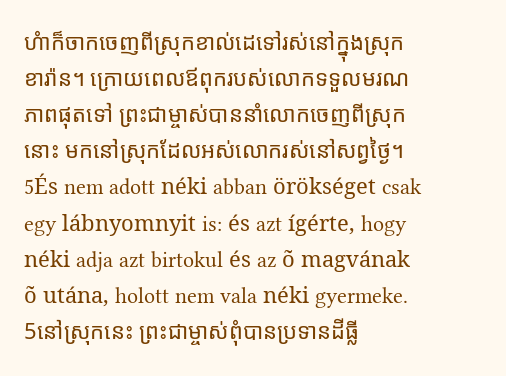ហំាក៏ចាកចេញពីស្រុកខាល់ដេទៅរស់នៅក្នុងស្រុកខារ៉ាន។ ក្រោយពេលឪពុករបស់លោកទទួលមរណភាពផុតទៅ ព្រះជាម្ចាស់បាននាំលោកចេញពីស្រុកនោះ មកនៅស្រុកដែលអស់លោករស់នៅសព្វថ្ងៃ។
5És nem adott néki abban örökséget csak egy lábnyomnyit is: és azt ígérte, hogy néki adja azt birtokul és az õ magvának õ utána, holott nem vala néki gyermeke.
5នៅស្រុកនេះ ព្រះជាម្ចាស់ពុំបានប្រទានដីធ្លី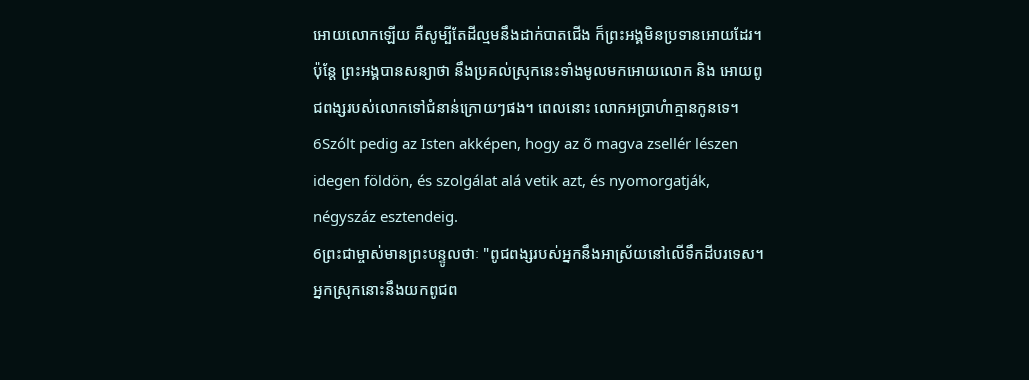អោយលោកឡើយ គឺសូម្បីតែដីល្មមនឹងដាក់បាតជើង ក៏ព្រះអង្គមិនប្រទានអោយដែរ។ ប៉ុន្ដែ ព្រះអង្គបានសន្យាថា នឹងប្រគល់ស្រុកនេះទាំងមូលមកអោយលោក និង អោយពូជពង្សរបស់លោកទៅជំនាន់ក្រោយៗផង។ ពេលនោះ លោកអប្រាហំាគ្មានកូនទេ។
6Szólt pedig az Isten akképen, hogy az õ magva zsellér lészen idegen földön, és szolgálat alá vetik azt, és nyomorgatják, négyszáz esztendeig.
6ព្រះជាម្ចាស់មានព្រះបន្ទូលថាៈ "ពូជពង្សរបស់អ្នកនឹងអាស្រ័យនៅលើទឹកដីបរទេស។ អ្នកស្រុកនោះនឹងយកពូជព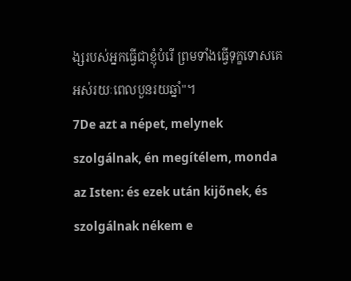ង្សរបស់អ្នកធ្វើជាខ្ញុំបំរើ ព្រមទាំងធ្វើទុក្ខទោសគេ អស់រយៈពេលបួនរយឆ្នាំ"។
7De azt a népet, melynek szolgálnak, én megítélem, monda az Isten: és ezek után kijõnek, és szolgálnak nékem e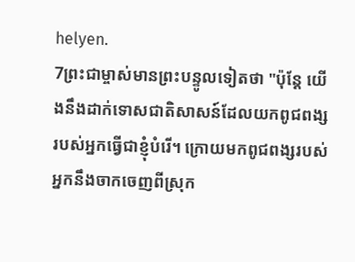helyen.
7ព្រះជាម្ចាស់មានព្រះបន្ទូលទៀតថា "ប៉ុន្ដែ យើងនឹងដាក់ទោសជាតិសាសន៍ដែលយកពូជពង្សរបស់អ្នកធ្វើជាខ្ញុំបំរើ។ ក្រោយមកពូជពង្សរបស់អ្នកនឹងចាកចេញពីស្រុក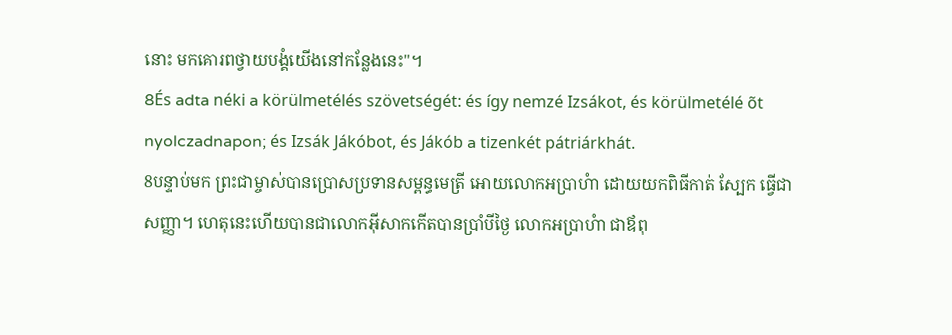នោះ មកគោរពថ្វាយបង្គំយើងនៅកន្លែងនេះ"។
8És adta néki a körülmetélés szövetségét: és így nemzé Izsákot, és körülmetélé õt nyolczadnapon; és Izsák Jákóbot, és Jákób a tizenkét pátriárkhát.
8បន្ទាប់មក ព្រះជាម្ចាស់បានប្រោសប្រទានសម្ពន្ធមេត្រី អោយលោកអប្រាហំា ដោយយកពិធីកាត់ ស្បែក ធ្វើជាសញ្ញា។ ហេតុនេះហើយបានជាលោកអ៊ីសាកកើតបានប្រាំបីថ្ងៃ លោកអប្រាហំា ជាឪពុ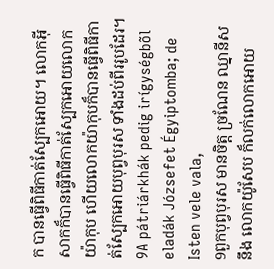ក បានធ្វើពិធីកាត់ស្បែកអោយ។ លោកអ៊ីសាកក៏បានធ្វើពិធីកាត់ស្បែកអោយលោកយ៉ាកុប ហើយលោកយ៉ាកុបក៏បានធ្វើពិធីកាត់ស្បែកអោយបុព្វបុរស ទាំងដប់ពីររូបដែរ។
9A pátriárkhák pedig irígységbõl eladák Józsefet Égyiptomba; de Isten vele vala,
9ពួកបុព្វបុរស មានចិត្ដ ច្រណែន ឈ្នានីស នឹង លោកយ៉ូសែប ក៏លក់លោកអោយ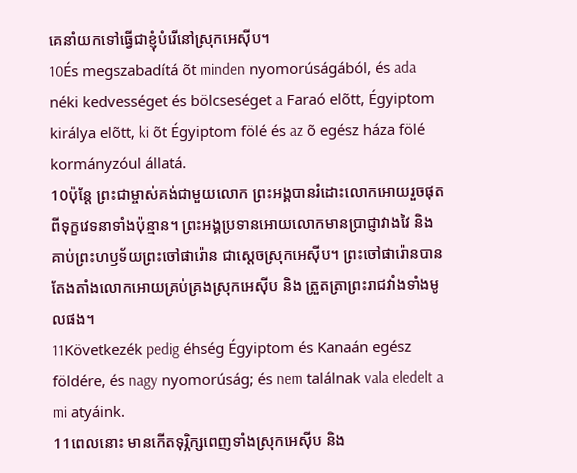គេនាំយកទៅធ្វើជាខ្ញុំបំរើនៅស្រុកអេស៊ីប។
10És megszabadítá õt minden nyomorúságából, és ada néki kedvességet és bölcseséget a Faraó elõtt, Égyiptom királya elõtt, ki õt Égyiptom fölé és az õ egész háza fölé kormányzóul állatá.
10ប៉ុន្ដែ ព្រះជាម្ចាស់គង់ជាមួយលោក ព្រះអង្គបានរំដោះលោកអោយរួចផុតពីទុក្ខវេទនាទាំងប៉ុន្មាន។ ព្រះអង្គប្រទានអោយលោកមានប្រាជ្ញាវាងវៃ និង គាប់ព្រះហឫទ័យព្រះចៅផារ៉ោន ជាស្ដេចស្រុកអេស៊ីប។ ព្រះចៅផារ៉ោនបានតែងតាំងលោកអោយគ្រប់គ្រងស្រុកអេស៊ីប និង ត្រួតត្រាព្រះរាជវាំងទាំងមូលផង។
11Következék pedig éhség Égyiptom és Kanaán egész földére, és nagy nyomorúság; és nem találnak vala eledelt a mi atyáink.
11ពេលនោះ មានកើតទុរ្ភិក្សពេញទាំងស្រុកអេស៊ីប និង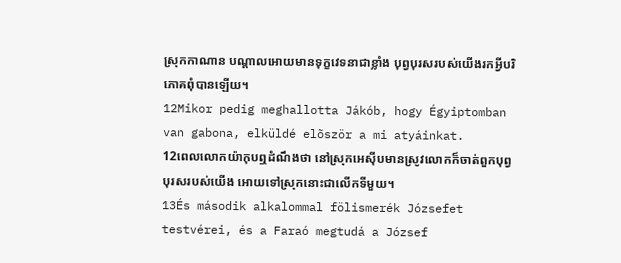ស្រុកកាណាន បណ្ដាលអោយមានទុក្ខវេទនាជាខ្លាំង បុព្វបុរសរបស់យើងរកអ្វីបរិភោគពុំបានឡើយ។
12Mikor pedig meghallotta Jákób, hogy Égyiptomban van gabona, elküldé elõször a mi atyáinkat.
12ពេលលោកយ៉ាកុបឮដំណឹងថា នៅស្រុកអេស៊ីបមានស្រូវលោកក៏ចាត់ពួកបុព្វបុរសរបស់យើង អោយទៅស្រុកនោះជាលើកទីមួយ។
13És második alkalommal fölismerék Józsefet testvérei, és a Faraó megtudá a József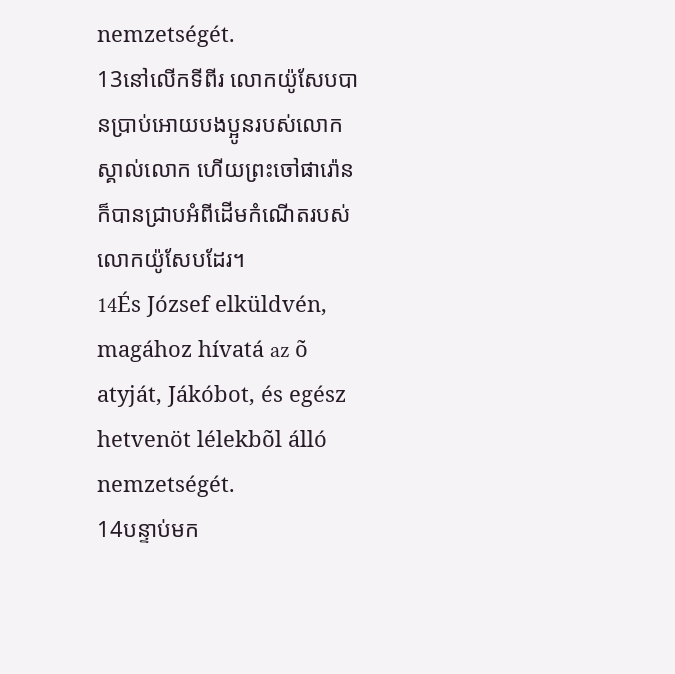nemzetségét.
13នៅលើកទីពីរ លោកយ៉ូសែបបានប្រាប់អោយបងប្អូនរបស់លោក ស្គាល់លោក ហើយព្រះចៅផារ៉ោនក៏បានជ្រាបអំពីដើមកំណើតរបស់លោកយ៉ូសែបដែរ។
14És József elküldvén, magához hívatá az õ atyját, Jákóbot, és egész hetvenöt lélekbõl álló nemzetségét.
14បន្ទាប់មក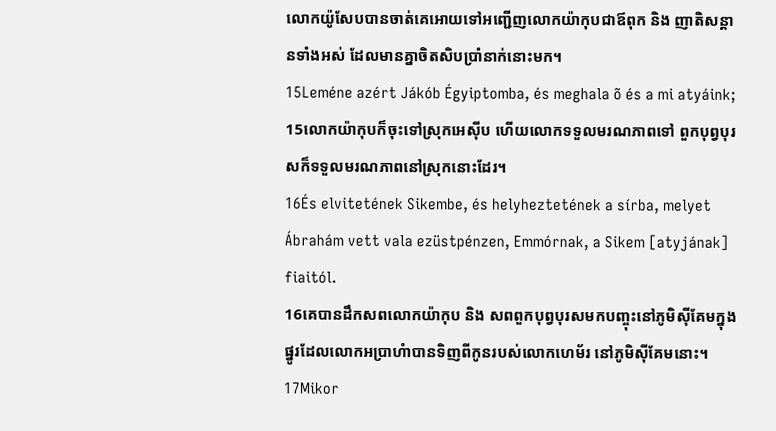លោកយ៉ូសែបបានចាត់គេអោយទៅអញ្ជើញលោកយ៉ាកុបជាឪពុក និង ញាតិសន្ដានទាំងអស់ ដែលមានគ្នាចិតសិបប្រាំនាក់នោះមក។
15Leméne azért Jákób Égyiptomba, és meghala õ és a mi atyáink;
15លោកយ៉ាកុបក៏ចុះទៅស្រុកអេស៊ីប ហើយលោកទទួលមរណភាពទៅ ពួកបុព្វបុរសក៏ទទួលមរណភាពនៅស្រុកនោះដែរ។
16És elvitetének Sikembe, és helyheztetének a sírba, melyet Ábrahám vett vala ezüstpénzen, Emmórnak, a Sikem [atyjának] fiaitól.
16គេបានដឹកសពលោកយ៉ាកុប និង សពពួកបុព្វបុរសមកបញ្ចុះនៅភូមិស៊ីគែមក្នុងផ្នូរដែលលោកអប្រាហំាបានទិញពីកូនរបស់លោកហេម័រ នៅភូមិស៊ីគែមនោះ។
17Mikor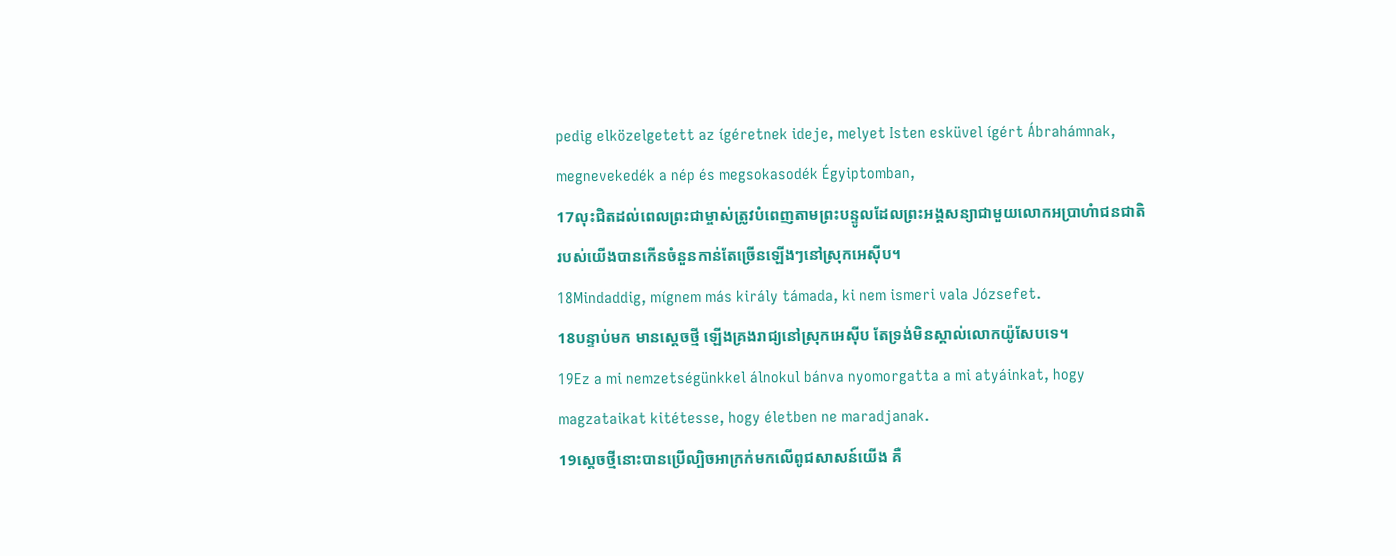pedig elközelgetett az ígéretnek ideje, melyet Isten esküvel ígért Ábrahámnak, megnevekedék a nép és megsokasodék Égyiptomban,
17លុះជិតដល់ពេលព្រះជាម្ចាស់ត្រូវបំពេញតាមព្រះបន្ទូលដែលព្រះអង្គសន្យាជាមួយលោកអប្រាហំាជនជាតិរបស់យើងបានកើនចំនួនកាន់តែច្រើនឡើងៗនៅស្រុកអេស៊ីប។
18Mindaddig, mígnem más király támada, ki nem ismeri vala Józsefet.
18បន្ទាប់មក មានស្ដេចថ្មី ឡើងគ្រងរាជ្យនៅស្រុកអេស៊ីប តែទ្រង់មិនស្គាល់លោកយ៉ូសែបទេ។
19Ez a mi nemzetségünkkel álnokul bánva nyomorgatta a mi atyáinkat, hogy magzataikat kitétesse, hogy életben ne maradjanak.
19ស្ដេចថ្មីនោះបានប្រើល្បិចអាក្រក់មកលើពូជសាសន៍យើង គឺ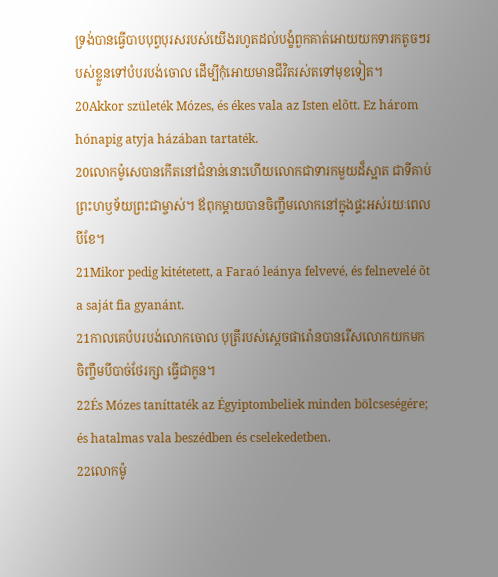ទ្រង់បានធ្វើបាបបុព្វបុរសរបស់យើងរហូតដល់បង្ខំពួកគាត់អោយយកទារកតូចៗរបស់ខ្លួនទៅបំបរបង់ចោល ដើម្បីកុំអោយមានជីវិតរស់តទៅមុខទៀត។
20Akkor születék Mózes, és ékes vala az Isten elõtt. Ez három hónapig atyja házában tartaték.
20លោកម៉ូសេបានកើតនៅជំនាន់នោះហើយលោកជាទារកមួយដ៏ស្អាត ជាទីគាប់ព្រះហឫទ័យព្រះជាម្ចាស់។ ឪពុកម្ដាយបានចិញ្ចឹមលោកនៅក្នុងផ្ទះអស់រយៈពេលបីខែ។
21Mikor pedig kitétetett, a Faraó leánya felvevé, és felnevelé õt a saját fia gyanánt.
21កាលគេបំបរបង់លោកចោល បុត្រីរបស់ស្ដេចផារ៉ោនបានរើសលោកយកមកចិញ្ចឹមបីបាច់ថែរក្សា ធ្វើជាកូន។
22És Mózes taníttaték az Égyiptombeliek minden bölcseségére; és hatalmas vala beszédben és cselekedetben.
22លោកម៉ូ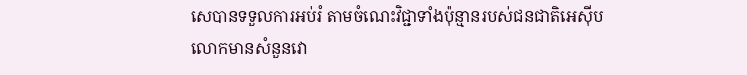សេបានទទួលការអប់រំ តាមចំណេះវិជ្ជាទាំងប៉ុន្មានរបស់ជនជាតិអេស៊ីប លោកមានសំនួនវោ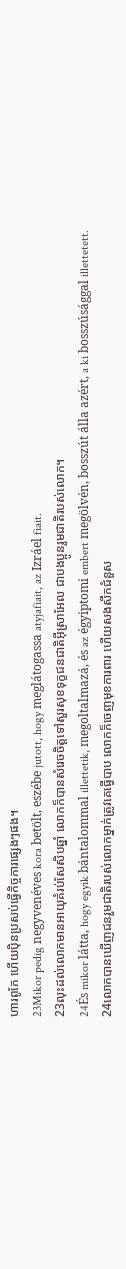ហារពូកែ ហើយប៉ិនប្រសប់ធ្វើកិច្ចការផ្សេងៗផង។
23Mikor pedig negyvenéves kora betölt, eszébe jutott, hogy meglátogassa atyjafiait, az Izráel fiait.
23លុះដល់លោកមានអាយុគំរប់សែសិបឆ្នាំ លោកក៏បានសំរេចចិត្ដទៅសួរសុខទុក្ខជនជាតិអ៊ីស្រាអែល ជាបងប្អូនរួមជាតិរបស់លោក។
24És mikor látta, hogy egyik bántalommal illettetik, megoltalmazá, és az égyiptomi embert megölvén, bosszút álla azért, a ki bosszúsággal illettetett.
24លោកបានឃើញជនរួមជាតិរបស់លោកម្នាក់ត្រូវគេធ្វើបាប លោកក៏ចេញមុខការពារ ហើយសងសឹកជំនួស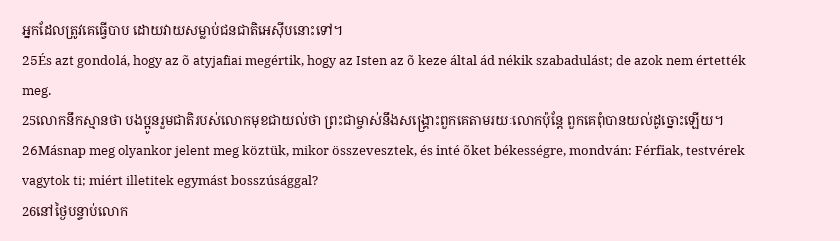អ្នកដែលត្រូវគេធ្វើបាប ដោយវាយសម្លាប់ជនជាតិអេស៊ីបនោះទៅ។
25És azt gondolá, hogy az õ atyjafiai megértik, hogy az Isten az õ keze által ád nékik szabadulást; de azok nem értették meg.
25លោកនឹកស្មានថា បងប្អូនរួមជាតិរបស់លោកមុខជាយល់ថា ព្រះជាម្ចាស់នឹងសង្គ្រោះពួកគេតាមរយៈលោកប៉ុន្ដែ ពួកគេពុំបានយល់ដូច្នោះឡើយ។
26Másnap meg olyankor jelent meg köztük, mikor összevesztek, és inté õket békességre, mondván: Férfiak, testvérek vagytok ti; miért illetitek egymást bosszúsággal?
26នៅថ្ងៃបន្ទាប់លោក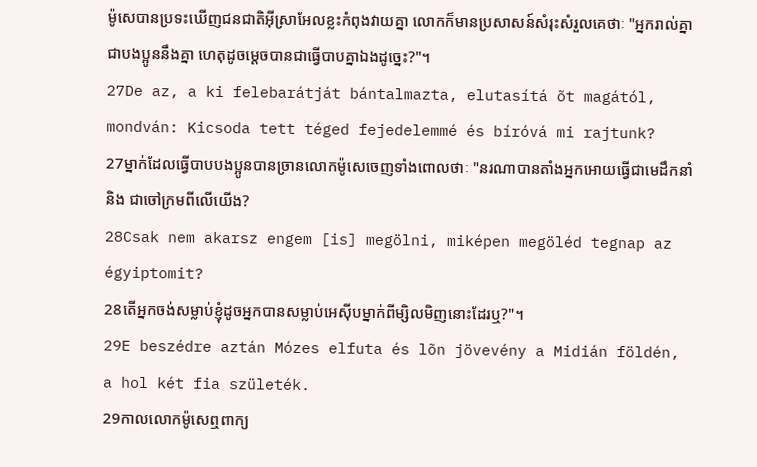ម៉ូសេបានប្រទះឃើញជនជាតិអ៊ីស្រាអែលខ្លះកំពុងវាយគ្នា លោកក៏មានប្រសាសន៍សំរុះសំរួលគេថាៈ "អ្នករាល់គ្នាជាបងប្អូននឹងគ្នា ហេតុដូចម្ដេចបានជាធ្វើបាបគ្នាឯងដូច្នេះ?"។
27De az, a ki felebarátját bántalmazta, elutasítá õt magától, mondván: Kicsoda tett téged fejedelemmé és bíróvá mi rajtunk?
27ម្នាក់ដែលធ្វើបាបបងប្អូនបានច្រានលោកម៉ូសេចេញទាំងពោលថាៈ "នរណាបានតាំងអ្នកអោយធ្វើជាមេដឹកនាំ និង ជាចៅក្រមពីលើយើង?
28Csak nem akarsz engem [is] megölni, miképen megöléd tegnap az égyiptomit?
28តើអ្នកចង់សម្លាប់ខ្ញុំដូចអ្នកបានសម្លាប់អេស៊ីបម្នាក់ពីម្សិលមិញនោះដែរឬ?"។
29E beszédre aztán Mózes elfuta és lõn jövevény a Midián földén, a hol két fia születék.
29កាលលោកម៉ូសេឮពាក្យ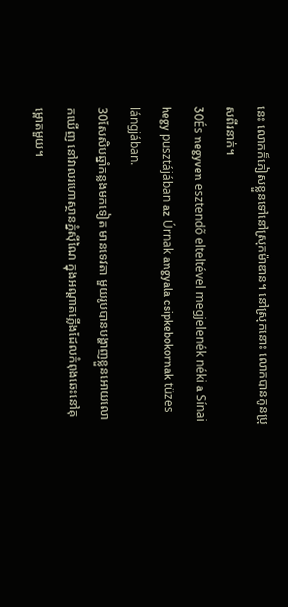នេះ លោកក៏ភៀសខ្លួនទៅនៅស្រុកម៉ាឌាន។ នៅស្រុកនោះ លោកបានកូនប្រុសពីរនាក់។
30És negyven esztendõ elteltével megjelenék néki a Sínai hegy pusztájában az Úrnak angyala csipkebokornak tüzes lángjában.
30សែសិបឆ្នាំកន្លងមកទៀត មានទេវតា មួយរូបបានបង្ហាញខ្លួនអោយលោកឃើញ នៅវាលរហោស្ថានភ្នំស៊ីណៃ ក្នុងអណ្ដាតភ្លើងដែលកំពុងឆេះនៅគុម្ពោតមួយ។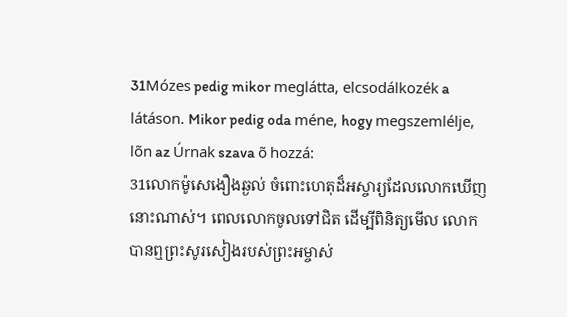31Mózes pedig mikor meglátta, elcsodálkozék a látáson. Mikor pedig oda méne, hogy megszemlélje, lõn az Úrnak szava õ hozzá:
31លោកម៉ូសេងឿងឆ្ងល់ ចំពោះហេតុដ៏អស្ចារ្យដែលលោកឃើញនោះណាស់។ ពេលលោកចូលទៅជិត ដើម្បីពិនិត្យមើល លោកបានឮព្រះសូរសៀងរបស់ព្រះអម្ចាស់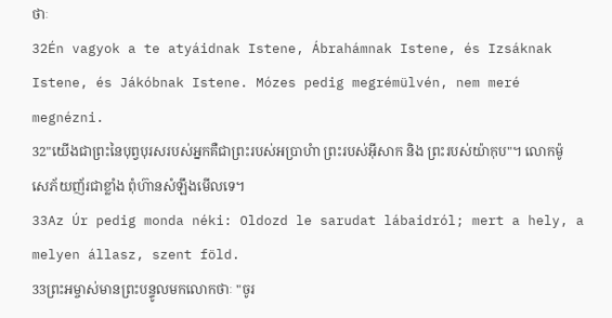ថាៈ
32Én vagyok a te atyáidnak Istene, Ábrahámnak Istene, és Izsáknak Istene, és Jákóbnak Istene. Mózes pedig megrémülvén, nem meré megnézni.
32"យើងជាព្រះនៃបុព្វបុរសរបស់អ្នកគឺជាព្រះរបស់អប្រាហំា ព្រះរបស់អ៊ីសាក និង ព្រះរបស់យ៉ាកុប"។ លោកម៉ូសេភ័យញ័រជាខ្លាំង ពុំហ៊ានសំឡឹងមើលទេ។
33Az Úr pedig monda néki: Oldozd le sarudat lábaidról; mert a hely, a melyen állasz, szent föld.
33ព្រះអម្ចាស់មានព្រះបន្ទូលមកលោកថាៈ "ចូរ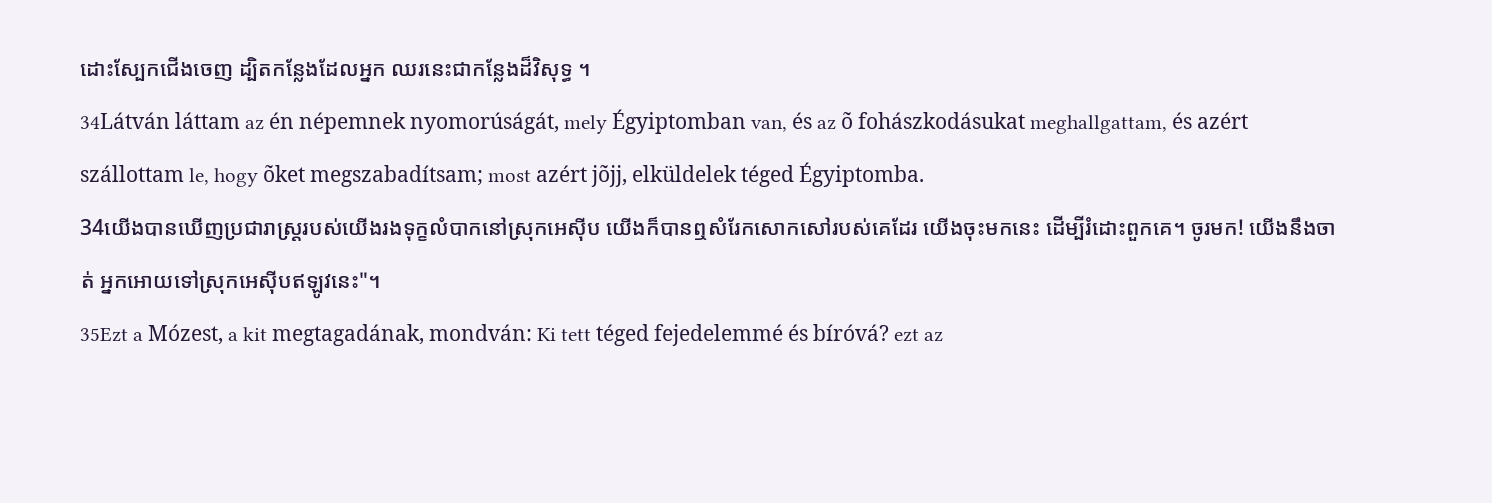ដោះស្បែកជើងចេញ ដ្បិតកន្លែងដែលអ្នក ឈរនេះជាកន្លែងដ៏វិសុទ្ធ ។
34Látván láttam az én népemnek nyomorúságát, mely Égyiptomban van, és az õ fohászkodásukat meghallgattam, és azért szállottam le, hogy õket megszabadítsam; most azért jõjj, elküldelek téged Égyiptomba.
34យើងបានឃើញប្រជារាស្ដ្ររបស់យើងរងទុក្ខលំបាកនៅស្រុកអេស៊ីប យើងក៏បានឮសំរែកសោកសៅរបស់គេដែរ យើងចុះមកនេះ ដើម្បីរំដោះពួកគេ។ ចូរមក! យើងនឹងចាត់ អ្នកអោយទៅស្រុកអេស៊ីបឥឡូវនេះ"។
35Ezt a Mózest, a kit megtagadának, mondván: Ki tett téged fejedelemmé és bíróvá? ezt az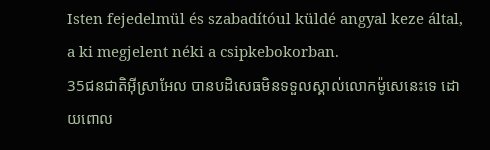Isten fejedelmül és szabadítóul küldé angyal keze által, a ki megjelent néki a csipkebokorban.
35ជនជាតិអ៊ីស្រាអែល បានបដិសេធមិនទទួលស្គាល់លោកម៉ូសេនេះទេ ដោយពោល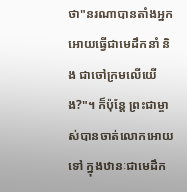ថា"នរណាបានតាំងអ្នកអោយធ្វើជាមេដឹកនាំ និង ជាចៅក្រមលើយើង?"។ ក៏ប៉ុន្ដែ ព្រះជាម្ចាស់បានចាត់លោកអោយទៅ ក្នុងឋានៈជាមេដឹក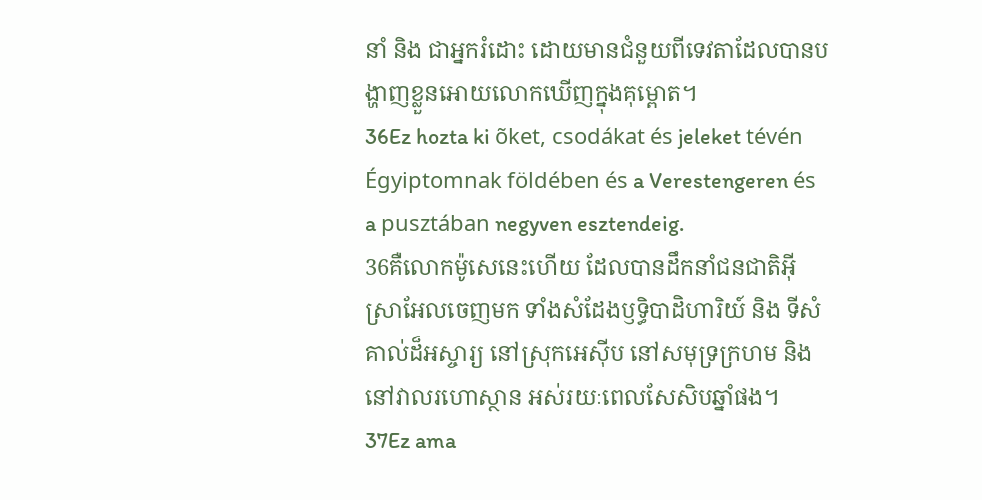នាំ និង ជាអ្នករំដោះ ដោយមានជំនួយពីទេវតាដែលបានបង្ហាញខ្លួនអោយលោកឃើញក្នុងគុម្ពោត។
36Ez hozta ki õket, csodákat és jeleket tévén Égyiptomnak földében és a Verestengeren és a pusztában negyven esztendeig.
36គឺលោកម៉ូសេនេះហើយ ដែលបានដឹកនាំជនជាតិអ៊ីស្រាអែលចេញមក ទាំងសំដែងឫទ្ធិបាដិហារិយ៍ និង ទីសំគាល់ដ៏អស្ចារ្យ នៅស្រុកអេស៊ីប នៅសមុទ្រក្រហម និង នៅវាលរហោស្ថាន អស់រយៈពេលសែសិបឆ្នាំផង។
37Ez ama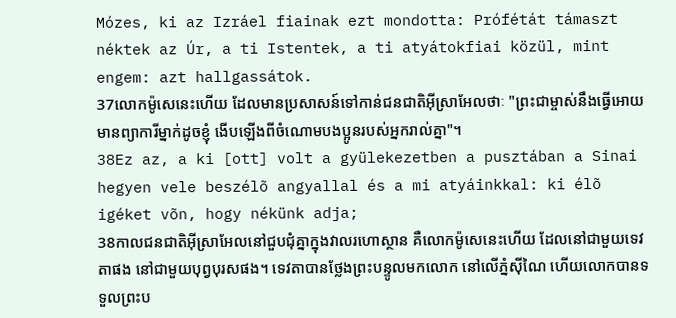Mózes, ki az Izráel fiainak ezt mondotta: Prófétát támaszt néktek az Úr, a ti Istentek, a ti atyátokfiai közül, mint engem: azt hallgassátok.
37លោកម៉ូសេនេះហើយ ដែលមានប្រសាសន៍ទៅកាន់ជនជាតិអ៊ីស្រាអែលថាៈ "ព្រះជាម្ចាស់នឹងធ្វើអោយមានព្យាការីម្នាក់ដូចខ្ញុំ ងើបឡើងពីចំណោមបងប្អូនរបស់អ្នករាល់គ្នា"។
38Ez az, a ki [ott] volt a gyülekezetben a pusztában a Sinai hegyen vele beszélõ angyallal és a mi atyáinkkal: ki élõ igéket võn, hogy nékünk adja;
38កាលជនជាតិអ៊ីស្រាអែលនៅជួបជុំគ្នាក្នុងវាលរហោស្ថាន គឺលោកម៉ូសេនេះហើយ ដែលនៅជាមួយទេវតាផង នៅជាមួយបុព្វបុរសផង។ ទេវតាបានថ្លែងព្រះបន្ទូលមកលោក នៅលើភ្នំស៊ីណៃ ហើយលោកបានទទួលព្រះប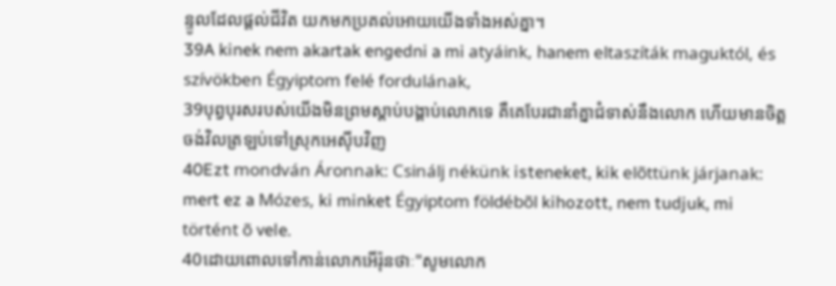ន្ទូលដែលផ្ដល់ជីវិត យកមកប្រគល់អោយយើងទាំងអស់គ្នា។
39A kinek nem akartak engedni a mi atyáink, hanem eltaszíták maguktól, és szívökben Égyiptom felé fordulának,
39បុព្វបុរសរបស់យើងមិនព្រមស្ដាប់បង្គាប់លោកទេ គឺគេបែរជានាំគ្នាជំទាស់នឹងលោក ហើយមានចិត្ដចង់វិលត្រឡប់ទៅស្រុកអេស៊ីបវិញ
40Ezt mondván Áronnak: Csinálj nékünk isteneket, kik elõttünk járjanak: mert ez a Mózes, ki minket Égyiptom földébõl kihozott, nem tudjuk, mi történt õ vele.
40ដោយពោលទៅកាន់លោកអើរ៉ុនថាៈ"សូមលោក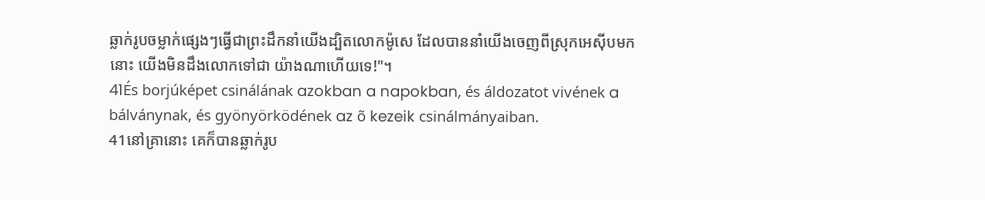ឆ្លាក់រូបចម្លាក់ផ្សេងៗធ្វើជាព្រះដឹកនាំយើងដ្បិតលោកម៉ូសេ ដែលបាននាំយើងចេញពីស្រុកអេស៊ីបមកនោះ យើងមិនដឹងលោកទៅជា យ៉ាងណាហើយទេ!"។
41És borjúképet csinálának azokban a napokban, és áldozatot vivének a bálványnak, és gyönyörködének az õ kezeik csinálmányaiban.
41នៅគ្រានោះ គេក៏បានឆ្លាក់រូប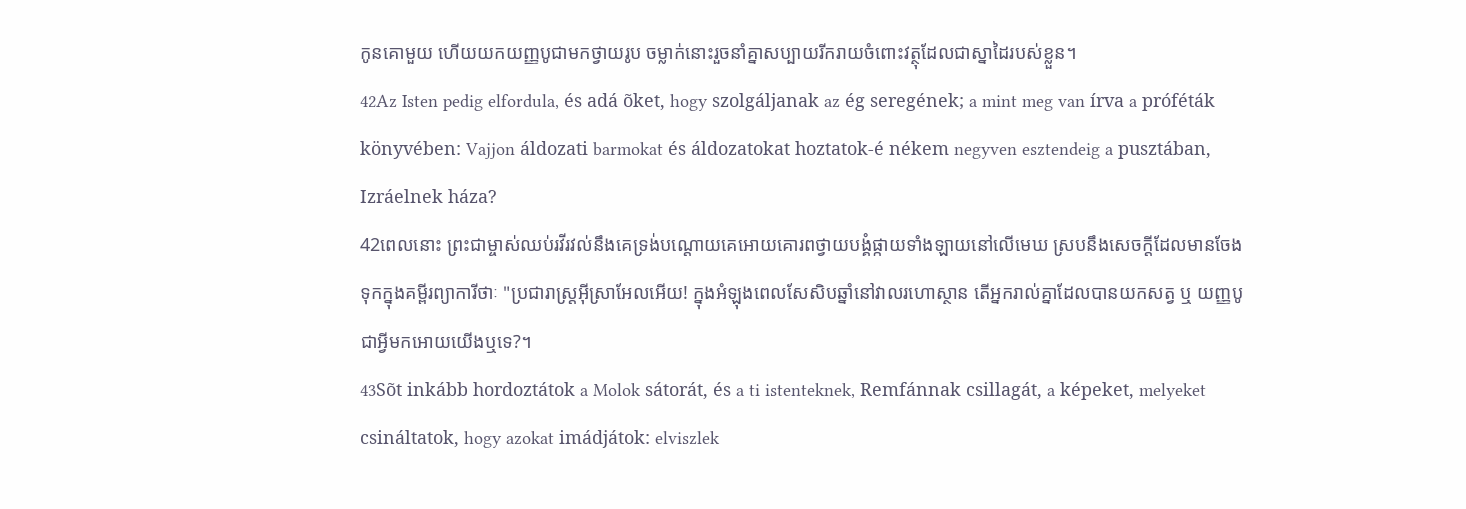កូនគោមួយ ហើយយកយញ្ញបូជាមកថ្វាយរូប ចម្លាក់នោះរួចនាំគ្នាសប្បាយរីករាយចំពោះវត្ថុដែលជាស្នាដៃរបស់ខ្លួន។
42Az Isten pedig elfordula, és adá õket, hogy szolgáljanak az ég seregének; a mint meg van írva a próféták könyvében: Vajjon áldozati barmokat és áldozatokat hoztatok-é nékem negyven esztendeig a pusztában, Izráelnek háza?
42ពេលនោះ ព្រះជាម្ចាស់ឈប់រវីរវល់នឹងគេទ្រង់បណ្ដោយគេអោយគោរពថ្វាយបង្គំផ្កាយទាំងឡាយនៅលើមេឃ ស្របនឹងសេចក្ដីដែលមានចែងទុកក្នុងគម្ពីរព្យាការីថាៈ "ប្រជារាស្ដ្រអ៊ីស្រាអែលអើយ! ក្នុងអំឡុងពេលសែសិបឆ្នាំនៅវាលរហោស្ថាន តើអ្នករាល់គ្នាដែលបានយកសត្វ ឬ យញ្ញបូជាអ្វីមកអោយយើងឬទេ?។
43Sõt inkább hordoztátok a Molok sátorát, és a ti istenteknek, Remfánnak csillagát, a képeket, melyeket csináltatok, hogy azokat imádjátok: elviszlek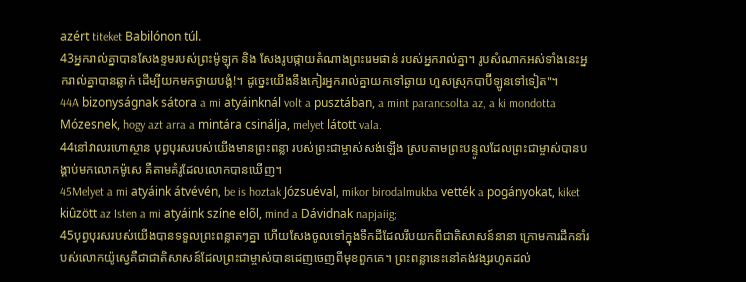azért titeket Babilónon túl.
43អ្នករាល់គ្នាបានសែងខ្ទមរបស់ព្រះម៉ូឡុក និង សែងរូបផ្កាយតំណាងព្រះរេមផាន់ របស់អ្នករាល់គ្នា។ រូបសំណាកអស់ទាំងនេះអ្នករាល់គ្នាបានឆ្លាក់ ដើម្បីយកមកថ្វាយបង្គំ!។ ដូច្នេះយើងនឹងកៀរអ្នករាល់គ្នាយកទៅឆ្ងាយ ហួសស្រុកបាប៊ីឡូនទៅទៀត"។
44A bizonyságnak sátora a mi atyáinknál volt a pusztában, a mint parancsolta az, a ki mondotta Mózesnek, hogy azt arra a mintára csinálja, melyet látott vala.
44នៅវាលរហោស្ថាន បុព្វបុរសរបស់យើងមានព្រះពន្លា របស់ព្រះជាម្ចាស់សង់ឡើង ស្របតាមព្រះបន្ទូលដែលព្រះជាម្ចាស់បានបង្គាប់មកលោកម៉ូសេ គឺតាមគំរូដែលលោកបានឃើញ។
45Melyet a mi atyáink átvévén, be is hoztak Józsuéval, mikor birodalmukba vették a pogányokat, kiket kiûzött az Isten a mi atyáink színe elõl, mind a Dávidnak napjaiig;
45បុព្វបុរសរបស់យើងបានទទួលព្រះពន្លាតៗគ្នា ហើយសែងចូលទៅក្នុងទឹកដីដែលរឹបយកពីជាតិសាសន៍នានា ក្រោមការដឹកនាំរបស់លោកយ៉ូស្វេគឺជាជាតិសាសន៍ដែលព្រះជាម្ចាស់បានដេញចេញពីមុខពួកគេ។ ព្រះពន្លានេះនៅគង់វង្សរហូតដល់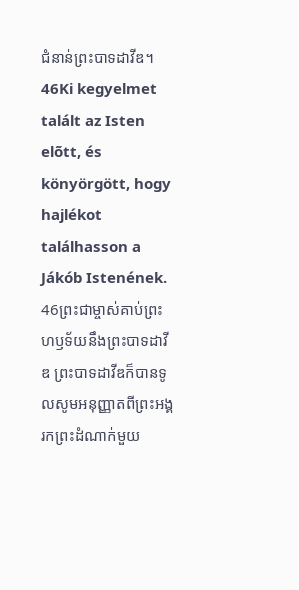ជំនាន់ព្រះបាទដាវីឌ។
46Ki kegyelmet talált az Isten elõtt, és könyörgött, hogy hajlékot találhasson a Jákób Istenének.
46ព្រះជាម្ចាស់គាប់ព្រះហឫទ័យនឹងព្រះបាទដាវីឌ ព្រះបាទដាវីឌក៏បានទូលសូមអនុញ្ញាតពីព្រះអង្គ រកព្រះដំណាក់មួយ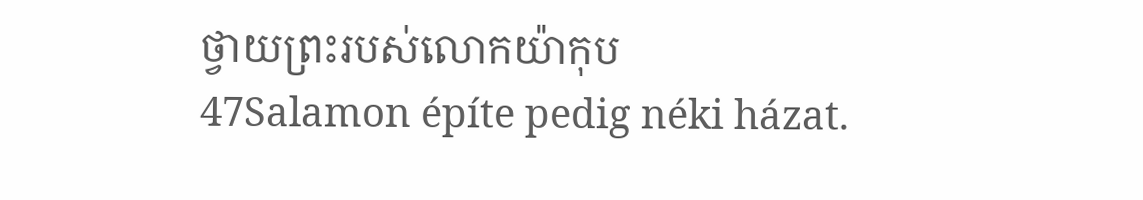ថ្វាយព្រះរបស់លោកយ៉ាកុប
47Salamon építe pedig néki házat.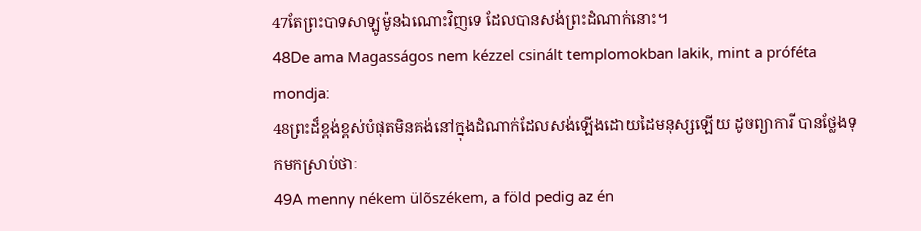47តែព្រះបាទសាឡូម៉ូនឯណោះវិញទេ ដែលបានសង់ព្រះដំណាក់នោះ។
48De ama Magasságos nem kézzel csinált templomokban lakik, mint a próféta mondja:
48ព្រះដ៏ខ្ពង់ខ្ពស់បំផុតមិនគង់នៅក្នុងដំណាក់ដែលសង់ឡើងដោយដៃមនុស្សឡើយ ដូចព្យាការី បានថ្លែងទុកមកស្រាប់ថាៈ
49A menny nékem ülõszékem, a föld pedig az én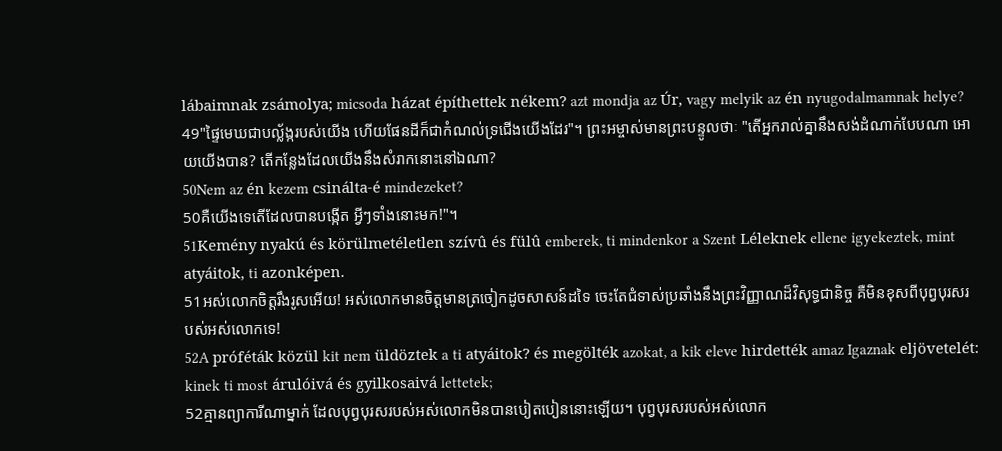lábaimnak zsámolya; micsoda házat építhettek nékem? azt mondja az Úr, vagy melyik az én nyugodalmamnak helye?
49"ផ្ទៃមេឃជាបល្ល័ង្ករបស់យើង ហើយផែនដីក៏ជាកំណល់ទ្រជើងយើងដែរ"។ ព្រះអម្ចាស់មានព្រះបន្ទូលថាៈ "តើអ្នករាល់គ្នានឹងសង់ដំណាក់បែបណា អោយយើងបាន? តើកន្លែងដែលយើងនឹងសំរាកនោះនៅឯណា?
50Nem az én kezem csinálta-é mindezeket?
50គឺយើងទេតើដែលបានបង្កើត អ្វីៗទាំងនោះមក!"។
51Kemény nyakú és körülmetéletlen szívû és fülû emberek, ti mindenkor a Szent Léleknek ellene igyekeztek, mint atyáitok, ti azonképen.
51អស់លោកចិត្ដរឹងរូសអើយ! អស់លោកមានចិត្ដមានត្រចៀកដូចសាសន៍ដទៃ ចេះតែជំទាស់ប្រឆាំងនឹងព្រះវិញ្ញាណដ៏វិសុទ្ធជានិច្ច គឺមិនខុសពីបុព្វបុរសរបស់អស់លោកទេ!
52A próféták közül kit nem üldöztek a ti atyáitok? és megölték azokat, a kik eleve hirdették amaz Igaznak eljövetelét: kinek ti most árulóivá és gyilkosaivá lettetek;
52គ្មានព្យាការីណាម្នាក់ ដែលបុព្វបុរសរបស់អស់លោកមិនបានបៀតបៀននោះឡើយ។ បុព្វបុរសរបស់អស់លោក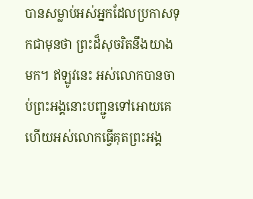បានសម្លាប់អស់អ្នកដែលប្រកាសទុកជាមុនថា ព្រះដ៏សុចរិតនឹងយាងមក។ ឥឡូវនេះ អស់លោកបានចាប់ព្រះអង្គនោះបញ្ជូនទៅអោយគេ ហើយអស់លោកធ្វើគុតព្រះអង្គ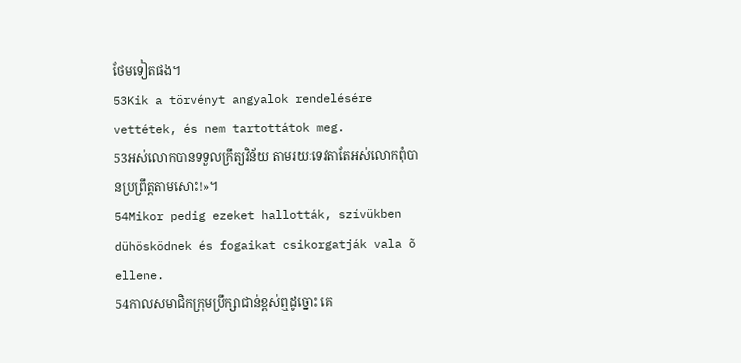ថែមទៀតផង។
53Kik a törvényt angyalok rendelésére vettétek, és nem tartottátok meg.
53អស់លោកបានទទួលក្រឹត្យវិន័យ តាមរយៈទេវតាតែអស់លោកពុំបានប្រព្រឹត្ដតាមសោះ!»។
54Mikor pedig ezeket hallották, szívükben dühösködnek és fogaikat csikorgatják vala õ ellene.
54កាលសមាជិកក្រុមប្រឹក្សាជាន់ខ្ពស់ឮដូច្នោះ គេ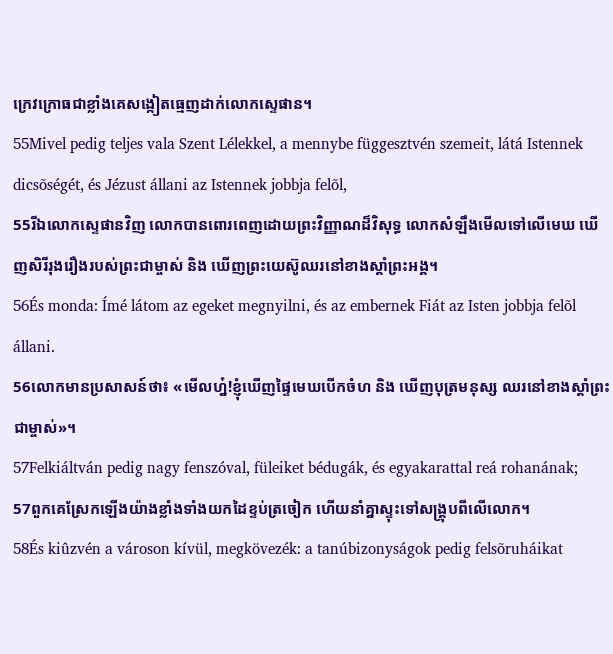ក្រេវក្រោធជាខ្លាំងគេសង្កៀតធ្មេញដាក់លោកស្ទេផាន។
55Mivel pedig teljes vala Szent Lélekkel, a mennybe függesztvén szemeit, látá Istennek dicsõségét, és Jézust állani az Istennek jobbja felõl,
55រីឯលោកស្ទេផានវិញ លោកបានពោរពេញដោយព្រះវិញ្ញាណដ៏វិសុទ្ធ លោកសំឡឹងមើលទៅលើមេឃ ឃើញសិរីរុងរឿងរបស់ព្រះជាម្ចាស់ និង ឃើញព្រះយេស៊ូឈរនៅខាងស្ដាំព្រះអង្គ។
56És monda: Ímé látom az egeket megnyilni, és az embernek Fiát az Isten jobbja felõl állani.
56លោកមានប្រសាសន៍ថា៖ «មើលហ្ន៎!ខ្ញុំឃើញផ្ទៃមេឃបើកចំហ និង ឃើញបុត្រមនុស្ស ឈរនៅខាងស្ដាំព្រះជាម្ចាស់»។
57Felkiáltván pedig nagy fenszóval, füleiket bédugák, és egyakarattal reá rohanának;
57ពួកគេស្រែកឡើងយ៉ាងខ្លាំងទាំងយកដៃខ្ទប់ត្រចៀក ហើយនាំគ្នាស្ទុះទៅសង្គ្រុបពីលើលោក។
58És kiûzvén a városon kívül, megkövezék: a tanúbizonyságok pedig felsõruháikat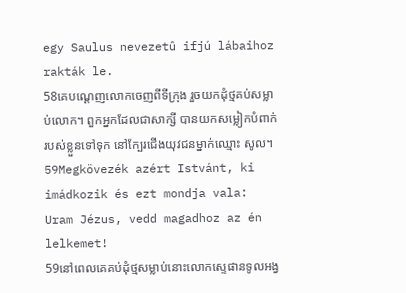egy Saulus nevezetû ifjú lábaihoz rakták le.
58គេបណ្ដេញលោកចេញពីទីក្រុង រួចយកដុំថ្មគប់សម្លាប់លោក។ ពួកអ្នកដែលជាសាក្សី បានយកសម្លៀកបំពាក់របស់ខ្លួនទៅទុក នៅក្បែរជើងយុវជនម្នាក់ឈ្មោះ សូល។
59Megkövezék azért Istvánt, ki imádkozik és ezt mondja vala: Uram Jézus, vedd magadhoz az én lelkemet!
59នៅពេលគេគប់ដុំថ្មសម្លាប់នោះលោកស្ទេផានទូលអង្វ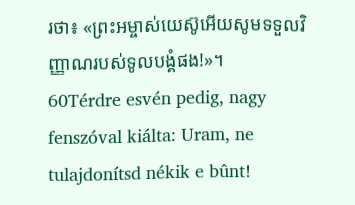រថា៖ «ព្រះអម្ចាស់យេស៊ូអើយសូមទទួលវិញ្ញាណរបស់ទូលបង្គំផង!»។
60Térdre esvén pedig, nagy fenszóval kiálta: Uram, ne tulajdonítsd nékik e bûnt!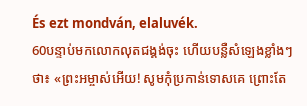És ezt mondván, elaluvék.
60បន្ទាប់មកលោកលុតជង្គង់ចុះ ហើយបន្លឺសំឡេងខ្លាំងៗថា៖ «ព្រះអម្ចាស់អើយ! សូមកុំប្រកាន់ទោសគេ ព្រោះតែ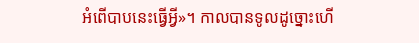អំពើបាបនេះធ្វើអ្វី»។ កាលបានទូលដូច្នោះហើ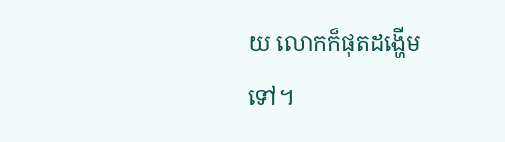យ លោកក៏ផុតដង្ហើមទៅ។